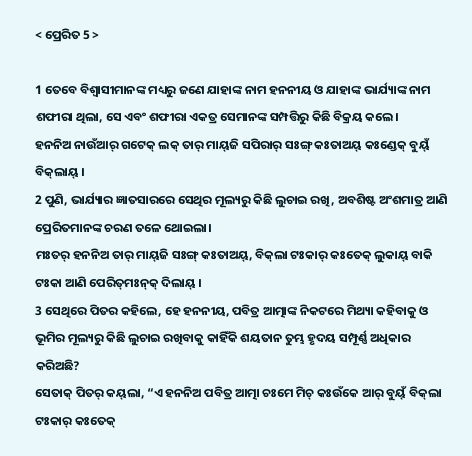< ପ୍ରେରିତ 5 >

1 ତେବେ ବିଶ୍ୱାସୀମାନଙ୍କ ମଧ୍ୟରୁ ଜଣେ ଯାହାଙ୍କ ନାମ ହନନୀୟ ଓ ଯାହାଙ୍କ ଭାର୍ଯ୍ୟାଙ୍କ ନାମ ଶଫୀରା ଥିଲା, ସେ ଏବଂ ଶଫୀରା ଏକତ୍ର ସେମାନଙ୍କ ସମ୍ପତ୍ତିରୁ କିଛି ବିକ୍ରୟ କଲେ।
ହନନିଅ ନାଉଁଆର୍‌ ଗଟେକ୍‌ ଲକ୍‌ ତାର୍‌ ମାୟ୍‌ଜି ସପିରାର୍‌ ସଃଙ୍ଗ୍ କଃତାଅୟ୍‌ କଃଣ୍ଡେକ୍‌ ବୁୟ୍‌ଁ ବିକ୍‌ଲାୟ୍‌ ।
2 ପୁଣି, ଭାର୍ଯ୍ୟାର ଜ୍ଞାତସାରରେ ସେଥିର ମୂଲ୍ୟରୁ କିଛି ଲୁଚାଇ ରଖି, ଅବଶିଷ୍ଟ ଅଂଶମାତ୍ର ଆଣି ପ୍ରେରିତମାନଙ୍କ ଚରଣ ତଳେ ଥୋଇଲା।
ମଃତର୍‌ ହନନିଅ ତାର୍‌ ମାୟ୍‌ଜି ସଃଙ୍ଗ୍ କଃତାଅୟ୍‌, ବିକ୍‌ଲା ଟଃକାର୍‌ କଃତେକ୍‌ ଲୁକାୟ୍‌ ବାକି ଟଃକା ଆଣି ପେରିତ୍‌ମଃନ୍‌କ୍‌ ଦିଲାୟ୍‌ ।
3 ସେଥିରେ ପିତର କହିଲେ, ହେ ହନନୀୟ, ପବିତ୍ର ଆତ୍ମାଙ୍କ ନିକଟରେ ମିଥ୍ୟା କହିବାକୁ ଓ ଭୂମିର ମୂଲ୍ୟରୁ କିଛି ଲୁଚାଇ ରଖିବାକୁ କାହିଁକି ଶୟତାନ ତୁମ୍ଭ ହୃଦୟ ସମ୍ପୂର୍ଣ୍ଣ ଅଧିକାର କରିଅଛି?
ସେତାକ୍‌ ପିତର୍‌ କୟ୍‌ଲା, “ଏ ହନନିଅ ପବିତ୍ର ଆତ୍ମା ଚଃମେ ମିଚ୍ କଃଉଁକେ ଆର୍‌ ବୁୟ୍‌ଁ ବିକ୍‌ଲା ଟଃକାର୍‌ କଃତେକ୍‌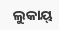ଲୁକାୟ୍‌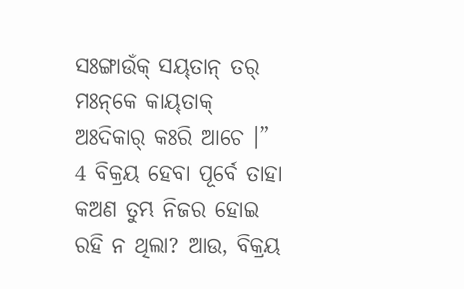ସଃଙ୍ଗାଉଁକ୍‌ ସୟ୍‌ତାନ୍‌ ତର୍‌ ମଃନ୍‌କେ କାୟ୍‌ତାକ୍‌ ଅଃଦିକାର୍‌ କଃରି ଆଚେ ।”
4 ବିକ୍ରୟ ହେବା ପୂର୍ବେ ତାହା କଅଣ ତୁମ୍ଭ ନିଜର ହୋଇ ରହି ନ ଥିଲା? ଆଉ, ବିକ୍ରୟ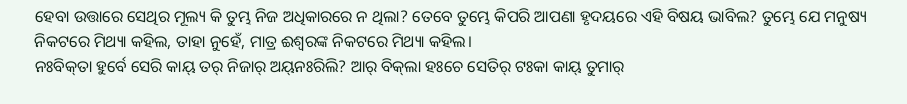ହେବା ଉତ୍ତାରେ ସେଥିର ମୂଲ୍ୟ କି ତୁମ୍ଭ ନିଜ ଅଧିକାରରେ ନ ଥିଲା? ତେବେ ତୁମ୍ଭେ କିପରି ଆପଣା ହୃଦୟରେ ଏହି ବିଷୟ ଭାବିଲ? ତୁମ୍ଭେ ଯେ ମନୁଷ୍ୟ ନିକଟରେ ମିଥ୍ୟା କହିଲ, ତାହା ନୁହେଁ, ମାତ୍ର ଈଶ୍ବରଙ୍କ ନିକଟରେ ମିଥ୍ୟା କହିଲ।
ନଃବିକ୍‌ତା ହୁର୍ବେ ସେରି କାୟ୍‌ ତର୍‌ ନିଜାର୍‌ ଅୟ୍‌ନଃରିଲି? ଆର୍‌ ବିକ୍‌ଲା ହଃଚେ ସେତିର୍‌ ଟଃକା କାୟ୍‌ ତୁମାର୍‌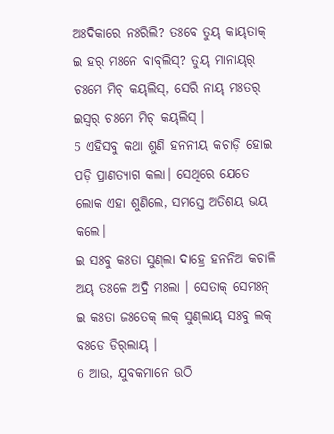ଅଃଦିକାରେ ନଃରିଲି? ତଃବେ ତୁୟ୍‌ କାୟ୍‌ତାକ୍‌ ଇ ହର୍‌ ମଃନେ ବାବ୍‌ଲିସ୍‌? ତୁୟ୍‌ ମାନାୟ୍‌ର୍‌ ଚଃମେ ମିଚ୍ କୟ୍‌ଲିସ୍‌, ସେରି ନାୟ୍‌ ମଃତର୍‌ ଇସ୍ୱର୍‌ ଚଃମେ ମିଚ୍ କୟ୍‌ଲିସ୍‌ ।
5 ଏହିସବୁ କଥା ଶୁଣି ହନନୀୟ କଚାଡ଼ି ହୋଇ ପଡ଼ି ପ୍ରାଣତ୍ୟାଗ କଲା। ସେଥିରେ ଯେତେ ଲୋକ ଏହା ଶୁଣିଲେ, ସମସ୍ତେ ଅତିଶୟ ଭୟ କଲେ।
ଇ ସଃବୁ କଃତା ସୁଣ୍‌ଲା ଦାହ୍ରେ ହନନିଅ କଚାଳି ଅୟ୍‌ ତଃଳେ ଅଦ୍ରି ମଃଲା । ସେତାକ୍‌ ସେମଃନ୍ ଇ କଃତା ଜଃତେକ୍‌ ଲକ୍‌ ସୁଣ୍‌ଲାୟ୍‌ ସଃବୁ ଲକ୍‌ ବଃଡେ ଡିର୍‌ଲାୟ୍‌ ।
6 ଆଉ, ଯୁବକମାନେ ଉଠି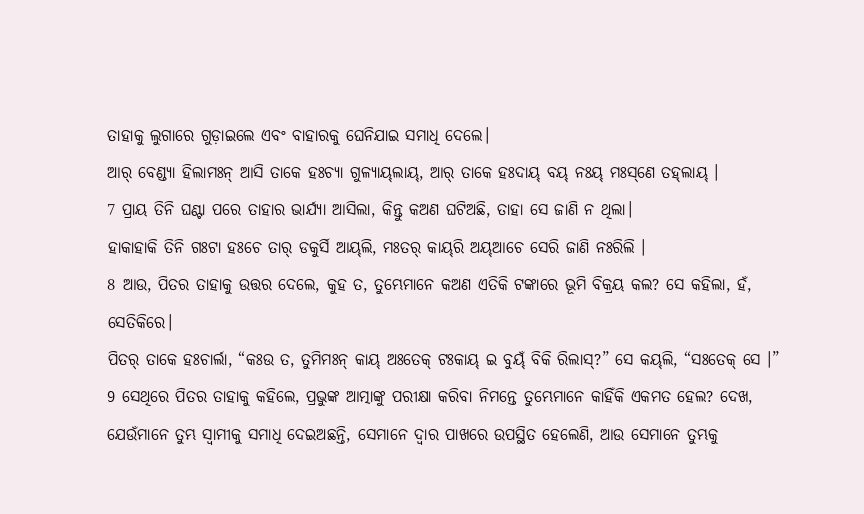ତାହାକୁ ଲୁଗାରେ ଗୁଡ଼ାଇଲେ ଏବଂ ବାହାରକୁ ଘେନିଯାଇ ସମାଧି ଦେଲେ।
ଆର୍‌ ବେଣ୍ଡ୍ୟା ହିଲାମଃନ୍ ଆସି ତାକେ ହଃଚ୍ୟା ଗୁଳ୍ୟାୟ୍‌ଲାୟ୍‌, ଆର୍‌ ତାକେ ହଃଦାୟ୍‌ ବୟ୍‌ ନଃୟ୍‌ ମଃସ୍‌ଣେ ତହ୍‌ଲାୟ୍‌ ।
7 ପ୍ରାୟ ତିନି ଘଣ୍ଟା ପରେ ତାହାର ଭାର୍ଯ୍ୟା ଆସିଲା, କିନ୍ତୁ କଅଣ ଘଟିଅଛି, ତାହା ସେ ଜାଣି ନ ଥିଲା।
ହାକାହାକି ତିନି ଗଃଟା ହଃଚେ ତାର୍‌ ଡକୁର୍ସି ଆୟ୍‌ଲି, ମଃତର୍‌ କାୟ୍‌ରି ଅୟ୍‌ଆଚେ ସେରି ଜାଣି ନଃରିଲି ।
8 ଆଉ, ପିତର ତାହାକୁ ଉତ୍ତର ଦେଲେ, କୁହ ତ, ତୁମ୍ଭେମାନେ କଅଣ ଏତିକି ଟଙ୍କାରେ ଭୂମି ବିକ୍ରୟ କଲ? ସେ କହିଲା, ହଁ, ସେତିକିରେ।
ପିତର୍‌ ତାକେ ହଃଚାର୍ଲା, “କଃଉ ତ, ତୁମିମଃନ୍ କାୟ୍‌ ଅଃତେକ୍‌ ଟଃକାୟ୍‌ ଇ ବୁୟ୍‌ଁ ବିକି ରିଲାସ୍‌?” ସେ କୟ୍‌ଲି, “ସଃତେକ୍‌ ସେ ।”
9 ସେଥିରେ ପିତର ତାହାକୁ କହିଲେ, ପ୍ରଭୁଙ୍କ ଆତ୍ମାଙ୍କୁ ପରୀକ୍ଷା କରିବା ନିମନ୍ତେ ତୁମ୍ଭେମାନେ କାହିଁକି ଏକମତ ହେଲ? ଦେଖ, ଯେଉଁମାନେ ତୁମ୍ଭ ସ୍ୱାମୀକୁ ସମାଧି ଦେଇଅଛନ୍ତି, ସେମାନେ ଦ୍ୱାର ପାଖରେ ଉପସ୍ଥିତ ହେଲେଣି, ଆଉ ସେମାନେ ତୁମ୍ଭକୁ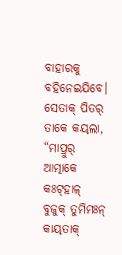ବାହାରକୁ ବହିନେଇଯିବେ।
ସେତାକ୍‌ ପିତର୍‌ ତାକେ କୟ୍‌ଲା, “ମାପ୍ରୁର୍‌ ଆତ୍ମାକେ କଃଟ୍‌ହାଳ୍‌ ବୁଜୁକ୍‌ ତୁମିମଃନ୍ କାୟ୍‌ତାକ୍‌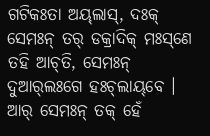ଗଟିକଃତା ଅୟ୍‌ଲାସ୍‌, ଦଃକ୍‌ ସେମଃନ୍ ତର୍‌ ଡକ୍ରାଦିକ୍‌ ମଃସ୍‌ଣେ ତହି ଆଚ୍‌ତି, ସେମଃନ୍ ଦୁଆର୍‌ଲଃଗେ ହଃଚ୍‌ଲାୟ୍‌ବେ । ଆର୍‌ ସେମଃନ୍ ତକ୍‌ ହେଁ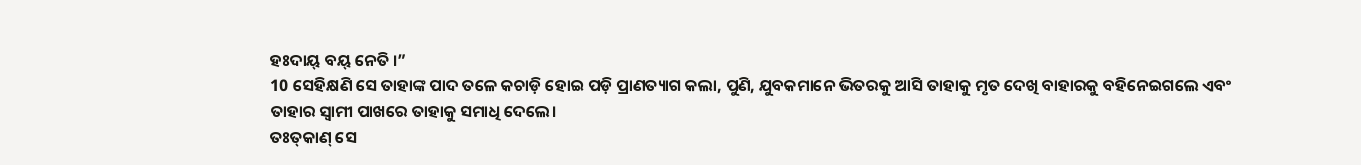ହଃଦାୟ୍‌ ବୟ୍‌ ନେତି ।”
10 ସେହିକ୍ଷଣି ସେ ତାହାଙ୍କ ପାଦ ତଳେ କଚାଡ଼ି ହୋଇ ପଡ଼ି ପ୍ରାଣତ୍ୟାଗ କଲା, ପୁଣି, ଯୁବକମାନେ ଭିତରକୁ ଆସି ତାହାକୁ ମୃତ ଦେଖି ବାହାରକୁ ବହିନେଇଗଲେ ଏବଂ ତାହାର ସ୍ୱାମୀ ପାଖରେ ତାହାକୁ ସମାଧି ଦେଲେ।
ତଃତ୍‌କାଣ୍ ସେ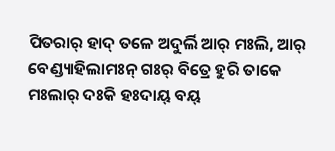ପିତରାର୍‌ ହାଦ୍‌ ତଳେ ଅଦୁର୍ଲି ଆର୍‌ ମଃଲି, ଆର୍‌ ବେଣ୍ଡ୍ୟାହିଲାମଃନ୍ ଗଃର୍‌ ବିତ୍ରେ ହୁରି ତାକେ ମଃଲାର୍‌ ଦଃକି ହଃଦାୟ୍‌ ବୟ୍‌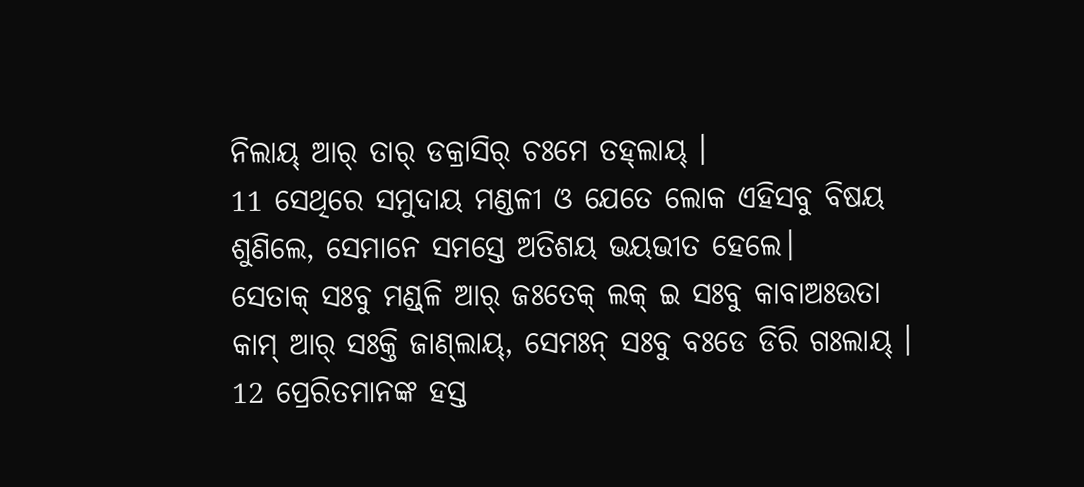ନିଲାୟ୍‌ ଆର୍‌ ତାର୍‌ ଡକ୍ରାସିର୍‌ ଚଃମେ ତହ୍‌ଲାୟ୍‌ ।
11 ସେଥିରେ ସମୁଦାୟ ମଣ୍ଡଳୀ ଓ ଯେତେ ଲୋକ ଏହିସବୁ ବିଷୟ ଶୁଣିଲେ, ସେମାନେ ସମସ୍ତେ ଅତିଶୟ ଭୟଭୀତ ହେଲେ।
ସେତାକ୍‌ ସଃବୁ ମଣ୍ଡ୍‌ଳି ଆର୍‌ ଜଃତେକ୍‌ ଲକ୍‌ ଇ ସଃବୁ କାବାଅଃଉତା କାମ୍‌ ଆର୍‌ ସଃକ୍ତି ଜାଣ୍‌ଲାୟ୍‌, ସେମଃନ୍ ସଃବୁ ବଃଡେ ଡିରି ଗଃଲାୟ୍‌ ।
12 ପ୍ରେରିତମାନଙ୍କ ହସ୍ତ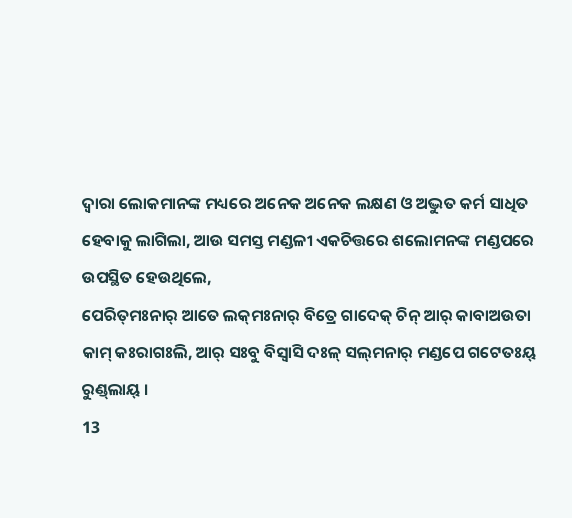ଦ୍ୱାରା ଲୋକମାନଙ୍କ ମଧ୍ୟରେ ଅନେକ ଅନେକ ଲକ୍ଷଣ ଓ ଅଦ୍ଭୁତ କର୍ମ ସାଧିତ ହେବାକୁ ଲାଗିଲା, ଆଉ ସମସ୍ତ ମଣ୍ଡଳୀ ଏକଚିତ୍ତରେ ଶଲୋମନଙ୍କ ମଣ୍ଡପରେ ଉପସ୍ଥିତ ହେଉଥିଲେ,
ପେରିତ୍‌ମଃନାର୍‌ ଆତେ ଲକ୍‌ମଃନାର୍‌ ବିତ୍ରେ ଗାଦେକ୍‌ ଚିନ୍ ଆର୍‌ କାବାଅଉତା କାମ୍‌ କଃରାଗଃଲି, ଆର୍‌ ସଃବୁ ବିସ୍ୱାସି ଦଃଳ୍‌ ସଲ୍‌ମନାର୍‌ ମଣ୍ଡପେ ଗଟେତଃୟ୍‌ ରୁଣ୍ଡ୍‌ଲାୟ୍‌ ।
13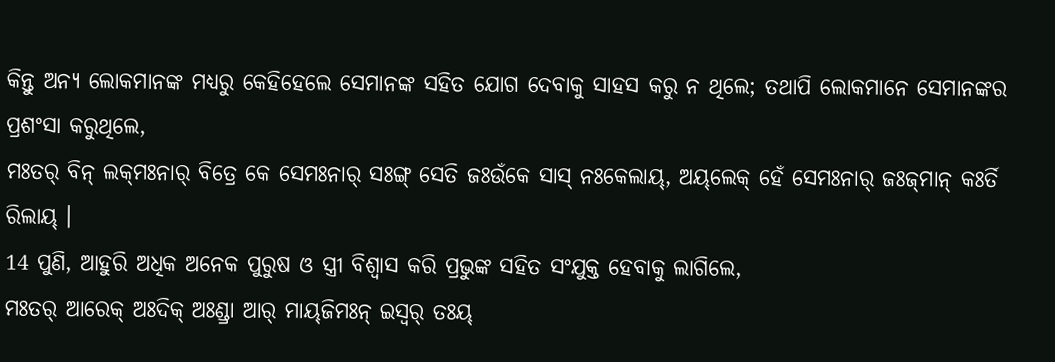କିନ୍ତୁ ଅନ୍ୟ ଲୋକମାନଙ୍କ ମଧ୍ୟରୁ କେହିହେଲେ ସେମାନଙ୍କ ସହିତ ଯୋଗ ଦେବାକୁ ସାହସ କରୁ ନ ଥିଲେ; ତଥାପି ଲୋକମାନେ ସେମାନଙ୍କର ପ୍ରଶଂସା କରୁଥିଲେ,
ମଃତର୍‌ ବିନ୍ ଲକ୍‌ମଃନାର୍‌ ବିତ୍ରେ କେ ସେମଃନାର୍‌ ସଃଙ୍ଗ୍ ସେତି ଜଃଉଁକେ ସାସ୍‌ ନଃକେଲାୟ୍‌, ଅୟ୍‌ଲେକ୍‌ ହେଁ ସେମଃନାର୍‌ ଜଃଜ୍‌ମାନ୍ କଃର୍ତି ରିଲାୟ୍‌ ।
14 ପୁଣି, ଆହୁରି ଅଧିକ ଅନେକ ପୁରୁଷ ଓ ସ୍ତ୍ରୀ ବିଶ୍ୱାସ କରି ପ୍ରଭୁଙ୍କ ସହିତ ସଂଯୁକ୍ତ ହେବାକୁ ଲାଗିଲେ,
ମଃତର୍‌ ଆରେକ୍‌ ଅଃଦିକ୍‌ ଅଃଣ୍ଡ୍ରା ଆର୍‌ ମାୟ୍‌ଜିମଃନ୍‌ ଇସ୍ୱର୍‌ ତଃୟ୍‌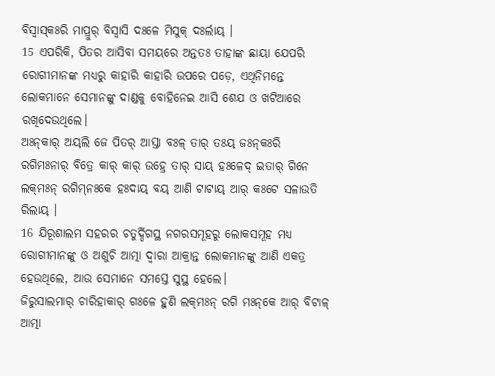ବିସ୍ୱାସ୍‌କଃରି ମାପ୍ରୁର୍‌ ବିସ୍ୱାସି ଦଃଳେ ମିସୁକ୍‌ ଦଃର୍ଲାୟ୍‌ ।
15 ଏପରିକି, ପିତର ଆସିବା ସମୟରେ ଅନ୍ତତଃ ତାହାଙ୍କ ଛାୟା ଯେପରି ରୋଗୀମାନଙ୍କ ମଧ୍ୟରୁ କାହାରି କାହାରି ଉପରେ ପଡ଼େ, ଏଥିନିମନ୍ତେ ଲୋକମାନେ ସେମାନଙ୍କୁ ଦାଣ୍ଡକୁ ବୋହିନେଇ ଆସି ଶେଯ ଓ ଖଟିଆରେ ରଖିଦେଉଥିଲେ।
ଅଃନ୍‌କାର୍‌ ଅୟ୍‌ଲି ଜେ ପିତର୍‌ ଆସ୍ତା ବଃଳ୍‌ ତାର୍‌ ତଃୟ୍‌ ଜଃନ୍‌କଃରି ରଗିମଃନାର୍‌ ବିତ୍ରେ କାର୍‌ କାର୍‌ ଉହ୍ରେ ତାର୍‌ ସାୟ୍‌ ହଃଳେଦ୍‌ ଇତାର୍‌ ଗିନେ ଲକ୍‌ମଃନ୍ ରଗିମ୍‌ନଃକେ ହଃଦାୟ୍‌ ବୟ୍‌ ଆଣି ଟାଟାୟ୍‌ ଆର୍‌ କଃଟେ ସଳାଉତି ରିଲାୟ୍‌ ।
16 ଯିରୂଶାଲମ ସହରର ଚତୁର୍ଦ୍ଦିଗସ୍ଥ ନଗରସମୂହରୁ ଲୋକସମୂହ ମଧ୍ୟ ରୋଗୀମାନଙ୍କୁ ଓ ଅଶୁଚି ଆତ୍ମା ଦ୍ୱାରା ଆକ୍ରାନ୍ତ ଲୋକମାନଙ୍କୁ ଆଣି ଏକତ୍ର ହେଉଥିଲେ, ଆଉ ସେମାନେ ସମସ୍ତେ ସୁସ୍ଥ ହେଲେ।
ଜିରୁସାଲମାର୍‌ ଚାରିହାକାର୍‌ ଗଃଳେ ହୁଣି ଲକ୍‌ମଃନ୍ ରଗି ମଃନ୍‌କେ ଆର୍‌ ବିଟାଳ୍‌ ଆତ୍ମା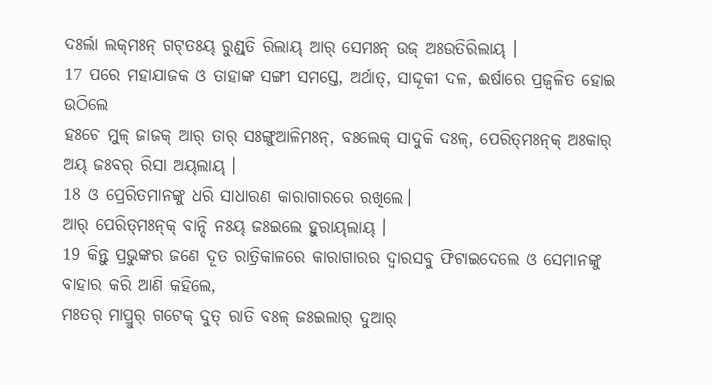ଦଃର୍ଲା ଲକ୍‌ମଃନ୍ ଗଟ୍‌ତଃୟ୍‌ ରୁଣ୍ଡ୍‌ତି ରିଲାୟ୍‌ ଆର୍‌ ସେମଃନ୍ ଉଜ୍‌ ଅଃଉତିରିଲାୟ୍‌ ।
17 ପରେ ମହାଯାଜକ ଓ ତାହାଙ୍କ ସଙ୍ଗୀ ସମସ୍ତେ, ଅର୍ଥାତ୍‍, ସାଦ୍ଦୂକୀ ଦଳ, ଈର୍ଷାରେ ପ୍ରଜ୍ୱଳିତ ହୋଇ ଉଠିଲେ
ହଃଚେ ମୁଳ୍‌ ଜାଜକ୍‌ ଆର୍‌ ତାର୍‌ ସଃଙ୍ଗୁଆଳିମଃନ୍, ବଃଲେକ୍‌ ସାଦୁକି ଦଃଳ୍‌, ପେରିତ୍‌ମଃନ୍‌କ୍‌ ଅଃକାର୍‌ ଅୟ୍‌ ଜଃବର୍‌ ରିସା ଅୟ୍‌ଲାୟ୍‌ ।
18 ଓ ପ୍ରେରିତମାନଙ୍କୁ ଧରି ସାଧାରଣ କାରାଗାରରେ ରଖିଲେ।
ଆର୍‌ ପେରିତ୍‌ମଃନ୍‌କ୍‌ ବାନ୍ଦି ନଃୟ୍‌ ଜଃଇଲେ ହୁରାୟ୍‌ଲାୟ୍‌ ।
19 କିନ୍ତୁ ପ୍ରଭୁଙ୍କର ଜଣେ ଦୂତ ରାତ୍ରିକାଳରେ କାରାଗାରର ଦ୍ୱାରସବୁ ଫିଟାଇଦେଲେ ଓ ସେମାନଙ୍କୁ ବାହାର କରି ଆଣି କହିଲେ,
ମଃତର୍‌ ମାପ୍ରୁର୍‌ ଗଟେକ୍‌ ଦୁତ୍‌ ରାତି ବଃଳ୍‌ ଜଃଇଲାର୍‌ ଦୁଆର୍‌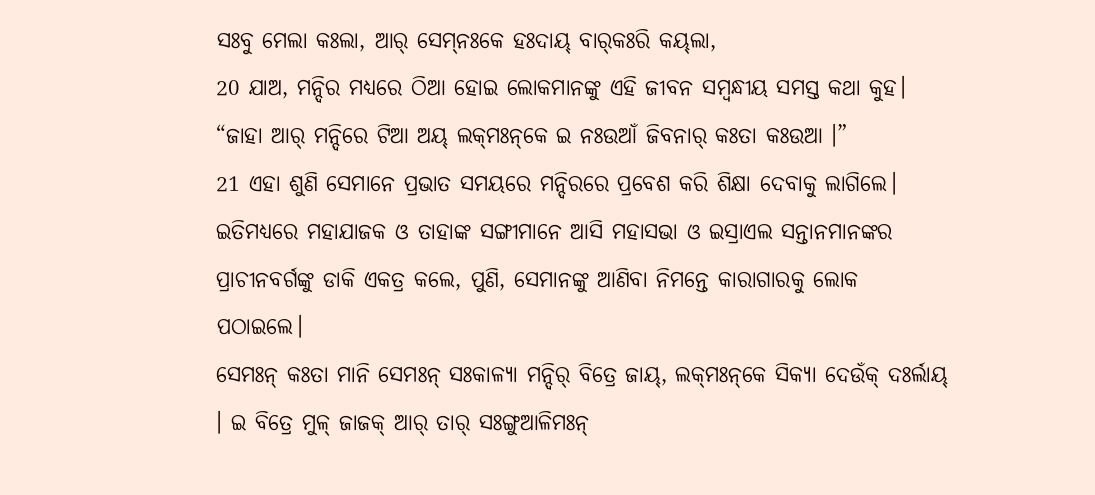ସଃବୁ ମେଲା କଃଲା, ଆର୍‌ ସେମ୍‌ନଃକେ ହଃଦାୟ୍‌ ବାର୍‌କଃରି କୟ୍‌ଲା,
20 ଯାଅ, ମନ୍ଦିର ମଧ୍ୟରେ ଠିଆ ହୋଇ ଲୋକମାନଙ୍କୁ ଏହି ଜୀବନ ସମ୍ବନ୍ଧୀୟ ସମସ୍ତ କଥା କୁହ।
“ଜାହା ଆର୍‌ ମନ୍ଦିରେ ଟିଆ ଅୟ୍‌ ଲକ୍‌ମଃନ୍‌କେ ଇ ନଃଉଆଁ ଜିବନାର୍‌ କଃତା କଃଉଆ ।”
21 ଏହା ଶୁଣି ସେମାନେ ପ୍ରଭାତ ସମୟରେ ମନ୍ଦିରରେ ପ୍ରବେଶ କରି ଶିକ୍ଷା ଦେବାକୁ ଲାଗିଲେ। ଇତିମଧ୍ୟରେ ମହାଯାଜକ ଓ ତାହାଙ୍କ ସଙ୍ଗୀମାନେ ଆସି ମହାସଭା ଓ ଇସ୍ରାଏଲ ସନ୍ତାନମାନଙ୍କର ପ୍ରାଚୀନବର୍ଗଙ୍କୁ ଡାକି ଏକତ୍ର କଲେ, ପୁଣି, ସେମାନଙ୍କୁ ଆଣିବା ନିମନ୍ତେ କାରାଗାରକୁ ଲୋକ ପଠାଇଲେ।
ସେମଃନ୍ କଃତା ମାନି ସେମଃନ୍ ସଃକାଳ୍ୟା ମନ୍ଦିର୍‌ ବିତ୍ରେ ଜାୟ୍‌, ଲକ୍‌ମଃନ୍‌କେ ସିକ୍ୟା ଦେଉଁକ୍‌ ଦଃର୍ଲାୟ୍‌ । ଇ ବିତ୍ରେ ମୁଳ୍‌ ଜାଜକ୍‌ ଆର୍‌ ତାର୍‌ ସଃଙ୍ଗୁଆଳିମଃନ୍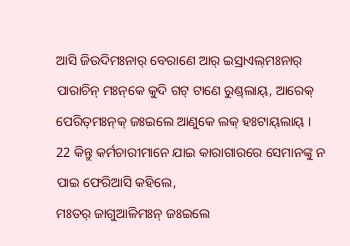ଆସି ଜିଉଦିମଃନାର୍‌ ବେରାଣେ ଆର୍‌ ଇସ୍ରାଏଲ୍‌ମଃନାର୍‌ ପାରାଚିନ୍ ମଃନ୍‌କେ କୁଦି ଗଟ୍‌ ଟାଣେ ରୁଣ୍ଡ୍‌ଲାୟ୍‌, ଆରେକ୍‌ ପେରିତ୍‌ମଃନ୍‌କ୍‌ ଜଃଇଲେ ଆଣୁକେ ଲକ୍‌ ହଃଟାୟ୍‌ଲାୟ୍‌ ।
22 କିନ୍ତୁ କର୍ମଚାରୀମାନେ ଯାଇ କାରାଗାରରେ ସେମାନଙ୍କୁ ନ ପାଇ ଫେରିଆସି କହିଲେ,
ମଃତର୍‌ ଜାଗୁଆଳିମଃନ୍ ଜଃଇଲେ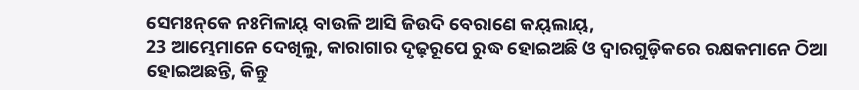ସେମଃନ୍‌କେ ନଃମିଳାୟ୍‌ ବାଉଳି ଆସି ଜିଉଦି ବେରାଣେ କୟ୍‌ଲାୟ୍‌,
23 ଆମ୍ଭେମାନେ ଦେଖିଲୁ, କାରାଗାର ଦୃଢ଼ରୂପେ ରୁଦ୍ଧ ହୋଇଅଛି ଓ ଦ୍ୱାରଗୁଡ଼ିକରେ ରକ୍ଷକମାନେ ଠିଆ ହୋଇଅଛନ୍ତି, କିନ୍ତୁ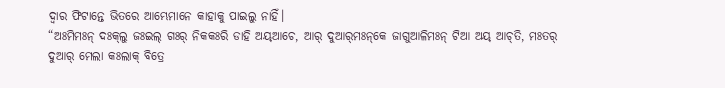ଦ୍ୱାର ଫିଟାନ୍ତେ ଭିତରେ ଆମ୍ଭେମାନେ କାହାକୁ ପାଇଲୁ ନାହିଁ।
“ଅଃମିମଃନ୍‌ ଦଃକ୍‌ଲୁ ଜଃଇଲ୍‌ ଗଃର୍‌ ନିକକଃରି ଡାହି ଅୟ୍‌ଆଚେ, ଆର୍‌ ଦୁଆର୍‌ମଃନ୍‌କେ ଜାଗୁଆଳିମଃନ୍ ଟିଆ ଅୟ୍‌ ଆଚ୍‌ତି, ମଃତର୍‌ ଦୁଆର୍‌ ମେଲା କଃଲାକ୍‌ ବିତ୍ରେ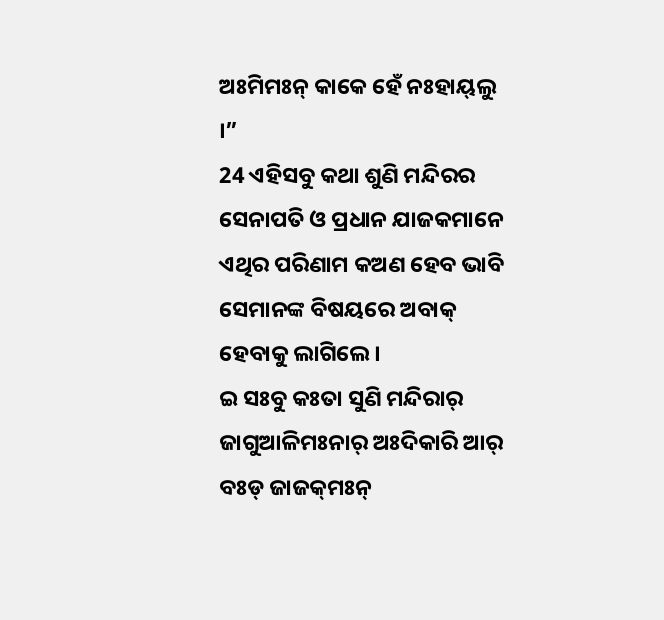ଅଃମିମଃନ୍‌ କାକେ ହେଁ ନଃହାୟ୍‌ଲୁ ।”
24 ଏହିସବୁ କଥା ଶୁଣି ମନ୍ଦିରର ସେନାପତି ଓ ପ୍ରଧାନ ଯାଜକମାନେ ଏଥିର ପରିଣାମ କଅଣ ହେବ ଭାବି ସେମାନଙ୍କ ବିଷୟରେ ଅବାକ୍ ହେବାକୁ ଲାଗିଲେ।
ଇ ସଃବୁ କଃତା ସୁଣି ମନ୍ଦିରାର୍‌ ଜାଗୁଆଳିମଃନାର୍‌ ଅଃଦିକାରି ଆର୍‌ ବଃଡ୍ ଜାଜକ୍‌ମଃନ୍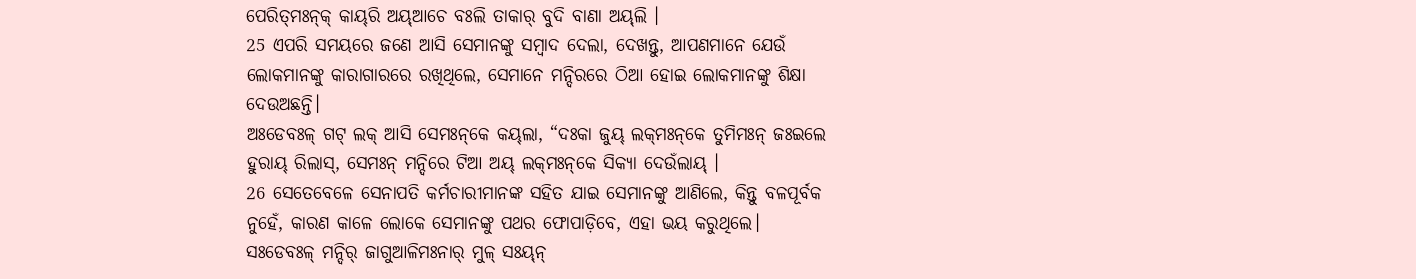ପେରିତ୍‌ମଃନ୍‌କ୍‌ କାୟ୍‌ରି ଅୟ୍‌ଆଚେ ବଃଲି ତାକାର୍‌ ବୁଦି ବାଣା ଅୟ୍‌ଲି ।
25 ଏପରି ସମୟରେ ଜଣେ ଆସି ସେମାନଙ୍କୁ ସମ୍ବାଦ ଦେଲା, ଦେଖନ୍ତୁ, ଆପଣମାନେ ଯେଉଁ ଲୋକମାନଙ୍କୁ କାରାଗାରରେ ରଖିଥିଲେ, ସେମାନେ ମନ୍ଦିରରେ ଠିଆ ହୋଇ ଲୋକମାନଙ୍କୁ ଶିକ୍ଷା ଦେଉଅଛନ୍ତି।
ଅଃଡେବଃଳ୍‌ ଗଟ୍‌ ଲକ୍‌ ଆସି ସେମଃନ୍‌କେ କୟ୍‌ଲା, “ଦଃକା ଜୁୟ୍‌ ଲକ୍‌ମଃନ୍‌କେ ତୁମିମଃନ୍ ଜଃଇଲେ ହୁରାୟ୍‌ ରିଲାସ୍‌, ସେମଃନ୍ ମନ୍ଦିରେ ଟିଆ ଅୟ୍‌ ଲକ୍‌ମଃନ୍‌କେ ସିକ୍ୟା ଦେଉଁଲାୟ୍‌ ।
26 ସେତେବେଳେ ସେନାପତି କର୍ମଚାରୀମାନଙ୍କ ସହିତ ଯାଇ ସେମାନଙ୍କୁ ଆଣିଲେ, କିନ୍ତୁ ବଳପୂର୍ବକ ନୁହେଁ, କାରଣ କାଳେ ଲୋକେ ସେମାନଙ୍କୁ ପଥର ଫୋପାଡ଼ିବେ, ଏହା ଭୟ କରୁଥିଲେ।
ସଃଡେବଃଳ୍‌ ମନ୍ଦିର୍‌ ଜାଗୁଆଳିମଃନାର୍‌ ମୁଳ୍‌ ସଃୟ୍‌ନ୍‌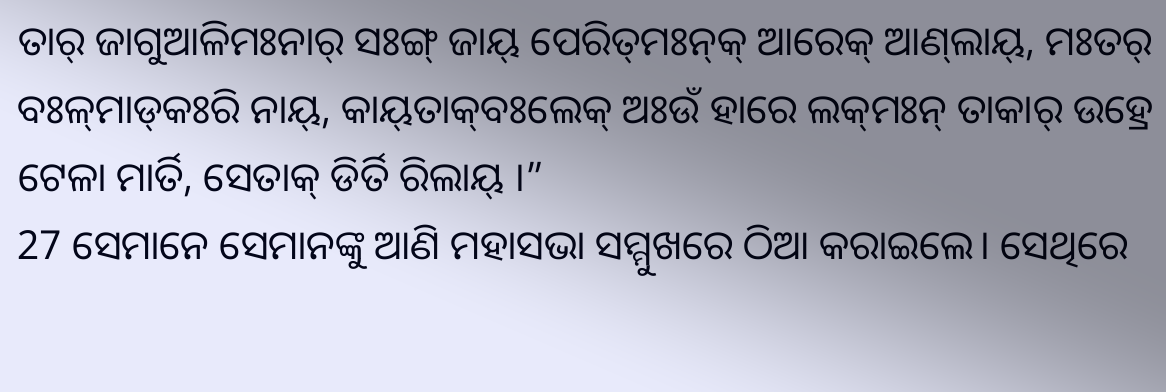ତାର୍‌ ଜାଗୁଆଳିମଃନାର୍‌ ସଃଙ୍ଗ୍ ଜାୟ୍‌ ପେରିତ୍‌ମଃନ୍‌କ୍‌ ଆରେକ୍‌ ଆଣ୍‌ଲାୟ୍‌, ମଃତର୍‌ ବଃଳ୍‌ମାଡ୍‌କଃରି ନାୟ୍‌, କାୟ୍‌ତାକ୍‌ବଃଲେକ୍‌ ଅଃଉଁ ହାରେ ଲକ୍‌ମଃନ୍ ତାକାର୍‌ ଉହ୍ରେ ଟେଳା ମାର୍ତି, ସେତାକ୍‌ ଡିର୍ତି ରିଲାୟ୍‌ ।”
27 ସେମାନେ ସେମାନଙ୍କୁ ଆଣି ମହାସଭା ସମ୍ମୁଖରେ ଠିଆ କରାଇଲେ। ସେଥିରେ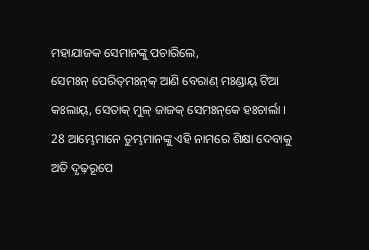ମହାଯାଜକ ସେମାନଙ୍କୁ ପଚାରିଲେ,
ସେମଃନ୍ ପେରିତ୍‌ମଃନ୍‌କ୍‌ ଆଣି ବେରାଣ୍ ମଃଣ୍ଡାୟ୍‌ ଟିଆ କଃଲାୟ୍‌, ସେତାକ୍‌ ମୁଳ୍‌ ଜାଜକ୍‌ ସେମଃନ୍‌କେ ହଃଚାର୍ଲା ।
28 ଆମ୍ଭେମାନେ ତୁମ୍ଭମାନଙ୍କୁ ଏହି ନାମରେ ଶିକ୍ଷା ଦେବାକୁ ଅତି ଦୃଢ଼ରୂପେ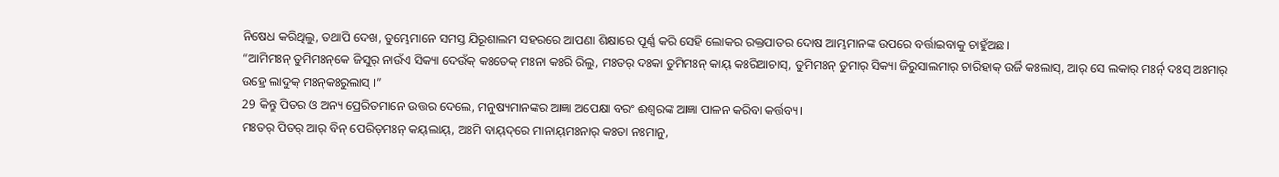ନିଷେଧ କରିଥିଲୁ, ତଥାପି ଦେଖ, ତୁମ୍ଭେମାନେ ସମସ୍ତ ଯିରୂଶାଲମ ସହରରେ ଆପଣା ଶିକ୍ଷାରେ ପୂର୍ଣ୍ଣ କରି ସେହି ଲୋକର ରକ୍ତପାତର ଦୋଷ ଆମ୍ଭମାନଙ୍କ ଉପରେ ବର୍ତ୍ତାଇବାକୁ ଚାହୁଁଅଛ।
“ଆମିମଃନ୍ ତୁମିମଃନ୍‌କେ ଜିସୁର୍‌ ନାଉଁଏ ସିକ୍ୟା ଦେଉଁକ୍‌ କଃତେକ୍‌ ମଃନା କଃରି ରିଲୁ, ମଃତର୍‌ ଦଃକା ତୁମିମଃନ୍ କାୟ୍‌ କଃରିଆଚାସ୍‌, ତୁମିମଃନ୍ ତୁମାର୍‌ ସିକ୍ୟା ଜିରୁସାଲମାର୍‌ ଚାରିହାକ୍‌ ଉର୍ଜି କଃଲାସ୍‌, ଆର୍‌ ସେ ଲକାର୍‌ ମଃର୍ନ୍‌ ଦଃସ୍‌ ଅଃମାର୍‌ ଉହ୍ରେ ଲାଦୁକ୍‌ ମଃନ୍‌କଃରୁଲାସ୍‌ ।”
29 କିନ୍ତୁ ପିତର ଓ ଅନ୍ୟ ପ୍ରେରିତମାନେ ଉତ୍ତର ଦେଲେ, ମନୁଷ୍ୟମାନଙ୍କର ଆଜ୍ଞା ଅପେକ୍ଷା ବରଂ ଈଶ୍ବରଙ୍କ ଆଜ୍ଞା ପାଳନ କରିବା କର୍ତ୍ତବ୍ୟ।
ମଃତର୍‌ ପିତର୍‌ ଆର୍‌ ବିନ୍ ପେରିତ୍‌ମଃନ୍‌ କୟ୍‌ଲାୟ୍‌, ଅଃମି ବାୟ୍‌ଦ୍‌ରେ ମାନାୟ୍‌ମଃନାର୍‌ କଃତା ନଃମାନୁ,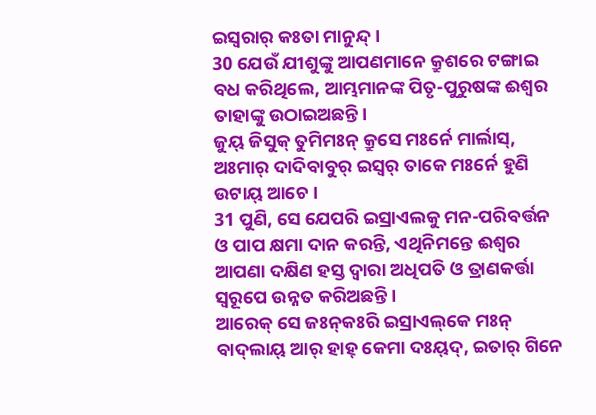ଇସ୍ୱରାର୍‌ କଃତା ମାନୁନ୍ଦ୍‌ ।
30 ଯେଉଁ ଯୀଶୁଙ୍କୁ ଆପଣମାନେ କ୍ରୁଶରେ ଟଙ୍ଗାଇ ବଧ କରିଥିଲେ, ଆମ୍ଭମାନଙ୍କ ପିତୃ-ପୁରୁଷଙ୍କ ଈଶ୍ବର ତାହାଙ୍କୁ ଉଠାଇଅଛନ୍ତି।
ଜୁୟ୍‌ ଜିସୁକ୍‌ ତୁମିମଃନ୍ କ୍ରୁସେ ମଃର୍ନେ ମାର୍ଲାସ୍‌, ଅଃମାର୍‌ ଦାଦିବାବୁର୍‌ ଇସ୍ୱର୍‌ ତାକେ ମଃର୍ନେ ହୁଣି ଉଟାୟ୍‌ ଆଚେ ।
31 ପୁଣି, ସେ ଯେପରି ଇସ୍ରାଏଲକୁ ମନ-ପରିବର୍ତ୍ତନ ଓ ପାପ କ୍ଷମା ଦାନ କରନ୍ତି, ଏଥିନିମନ୍ତେ ଈଶ୍ବର ଆପଣା ଦକ୍ଷିଣ ହସ୍ତ ଦ୍ୱାରା ଅଧିପତି ଓ ତ୍ରାଣକର୍ତ୍ତା ସ୍ୱରୂପେ ଉନ୍ନତ କରିଅଛନ୍ତି।
ଆରେକ୍‌ ସେ ଜଃନ୍‌କଃରି ଇସ୍ରାଏଲ୍‌କେ ମଃନ୍‌ ବାଦ୍‌ଲାୟ୍‌ ଆର୍‌ ହାହ୍‌ କେମା ଦଃୟ୍‌ଦ୍‌, ଇତାର୍‌ ଗିନେ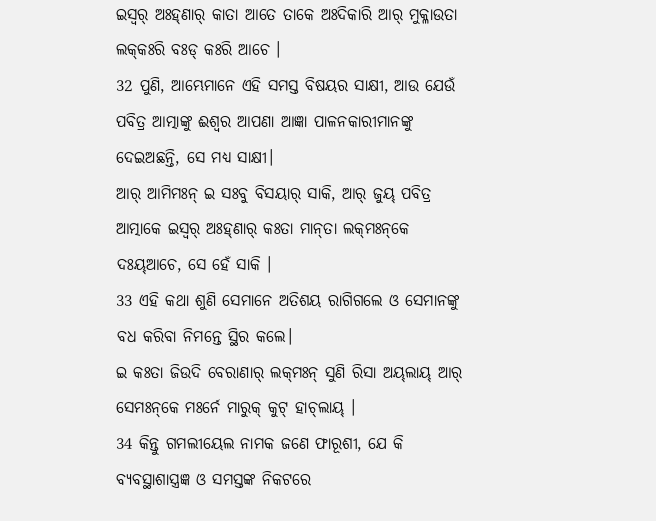ଇସ୍ୱର୍‌ ଅଃହ୍‌ଣାର୍‌ କାତା ଆତେ ତାକେ ଅଃଦିକାରି ଆର୍‌ ମୁକ୍ଳାଉତା ଲକ୍‌କଃରି ବଃଡ୍ କଃରି ଆଚେ ।
32 ପୁଣି, ଆମ୍ଭେମାନେ ଏହି ସମସ୍ତ ବିଷୟର ସାକ୍ଷୀ, ଆଉ ଯେଉଁ ପବିତ୍ର ଆତ୍ମାଙ୍କୁ ଈଶ୍ବର ଆପଣା ଆଜ୍ଞା ପାଳନକାରୀମାନଙ୍କୁ ଦେଇଅଛନ୍ତି, ସେ ମଧ୍ୟ ସାକ୍ଷୀ।
ଆର୍‌ ଆମିମଃନ୍ ଇ ସଃବୁ ବିସୟାର୍‌ ସାକି, ଆର୍‌ ଜୁୟ୍‌ ପବିତ୍ର ଆତ୍ମାକେ ଇସ୍ୱର୍‌ ଅଃହ୍‌ଣାର୍‌ କଃତା ମାନ୍‌ତା ଲକ୍‌ମଃନ୍‌କେ ଦଃୟ୍‌ଆଚେ, ସେ ହେଁ ସାକି ।
33 ଏହି କଥା ଶୁଣି ସେମାନେ ଅତିଶୟ ରାଗିଗଲେ ଓ ସେମାନଙ୍କୁ ବଧ କରିବା ନିମନ୍ତେ ସ୍ଥିର କଲେ।
ଇ କଃତା ଜିଉଦି ବେରାଣାର୍‌ ଲକ୍‌ମଃନ୍ ସୁଣି ରିସା ଅୟ୍‌ଲାୟ୍‌ ଆର୍‌ ସେମଃନ୍‌କେ ମଃର୍ନେ ମାରୁକ୍‌ କୁଟ୍‌ ହାଚ୍‌ଲାୟ୍‌ ।
34 କିନ୍ତୁ ଗମଲୀୟେଲ ନାମକ ଜଣେ ଫାରୂଶୀ, ଯେ କି ବ୍ୟବସ୍ଥାଶାସ୍ତ୍ରଜ୍ଞ ଓ ସମସ୍ତଙ୍କ ନିକଟରେ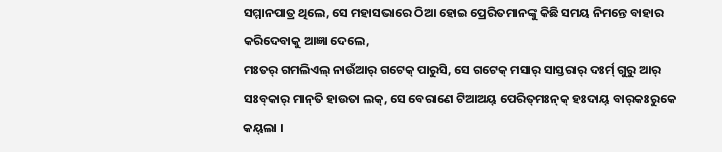ସମ୍ମାନପାତ୍ର ଥିଲେ, ସେ ମହାସଭାରେ ଠିଆ ହୋଇ ପ୍ରେରିତମାନଙ୍କୁ କିଛି ସମୟ ନିମନ୍ତେ ବାହାର କରିଦେବାକୁ ଆଜ୍ଞା ଦେଲେ,
ମଃତର୍‌ ଗମଲିଏଲ୍‌ ନାଉଁଆର୍‌ ଗଟେକ୍‌ ପାରୁସି, ସେ ଗଟେକ୍‌ ମସାର୍‌ ସାସ୍ତରାର୍‌ ଦଃର୍ମ୍‌ ଗୁରୁ ଆର୍‌ ସଃବ୍‌କାର୍‌ ମାନ୍‌ତି ହାଉତା ଲକ୍‌, ସେ ବେରାଣେ ଟିଆଅୟ୍‌ ପେରିତ୍‌ମଃନ୍‌କ୍‌ ହଃଦାୟ୍‌ ବାର୍‌କଃରୁକେ କୟ୍‌ଲା ।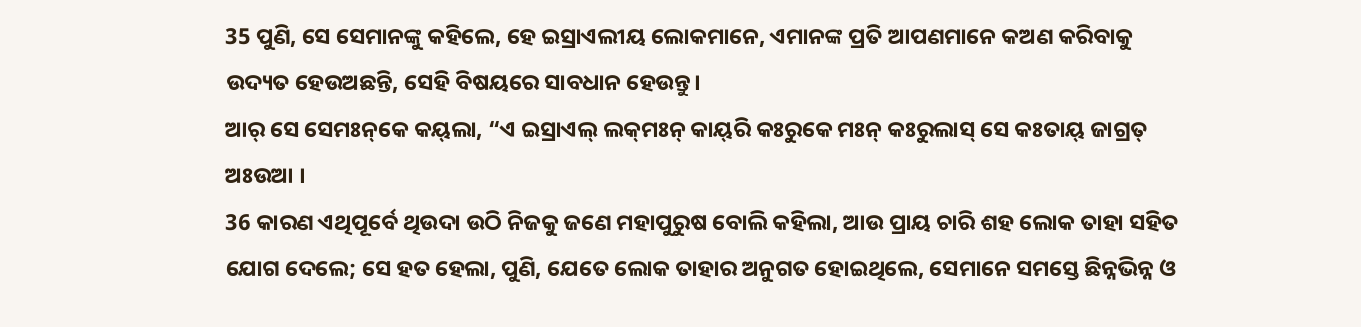35 ପୁଣି, ସେ ସେମାନଙ୍କୁ କହିଲେ, ହେ ଇସ୍ରାଏଲୀୟ ଲୋକମାନେ, ଏମାନଙ୍କ ପ୍ରତି ଆପଣମାନେ କଅଣ କରିବାକୁ ଉଦ୍ୟତ ହେଉଅଛନ୍ତି, ସେହି ବିଷୟରେ ସାବଧାନ ହେଉନ୍ତୁ।
ଆର୍‌ ସେ ସେମଃନ୍‌କେ କୟ୍‌ଲା, “ଏ ଇସ୍ରାଏଲ୍‌ ଲକ୍‌ମଃନ୍ କାୟ୍‌ରି କଃରୁକେ ମଃନ୍‌ କଃରୁଲାସ୍‌ ସେ କଃତାୟ୍‌ ଜାଗ୍ରତ୍‌ ଅଃଉଆ ।
36 କାରଣ ଏଥିପୂର୍ବେ ଥିଉଦା ଉଠି ନିଜକୁ ଜଣେ ମହାପୁରୁଷ ବୋଲି କହିଲା, ଆଉ ପ୍ରାୟ ଚାରି ଶହ ଲୋକ ତାହା ସହିତ ଯୋଗ ଦେଲେ; ସେ ହତ ହେଲା, ପୁଣି, ଯେତେ ଲୋକ ତାହାର ଅନୁଗତ ହୋଇଥିଲେ, ସେମାନେ ସମସ୍ତେ ଛିନ୍ନଭିନ୍ନ ଓ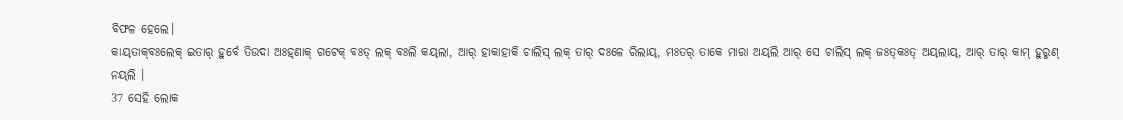ବିଫଳ ହେଲେ।
କାୟ୍‌ତାକ୍‌ବଃଲେକ୍‌ ଇତାର୍‌ ହୁର୍ବେ ତିଉଦା ଅଃହ୍‌ଣାକ୍‌ ଗଟେକ୍‌ ବଃଡ୍‌ ଲକ୍‌ ବଃଲି କୟ୍‌ଲା, ଆର୍‌ ହାକାହାକି ଚାଲିସ୍‌ ଲକ୍‌ ତାର୍‌ ଦଃଳେ ରିଲାୟ୍‌, ମଃତର୍‌ ତାକେ ମାରା ଅୟ୍‌ଲି ଆର୍‌ ସେ ଚାଲିସ୍‌ ଲକ୍‌ ଜଃତ୍‌କଃତ୍‌ ଅୟ୍‌ଲାୟ୍‌, ଆର୍‌ ତାର୍‌ କାମ୍‌ ହୁରୁଣ୍ ନୟ୍‌ଲି ।
37 ସେହି ଲୋକ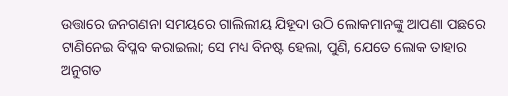ଉତ୍ତାରେ ଜନଗଣନା ସମୟରେ ଗାଲିଲୀୟ ଯିହୂଦା ଉଠି ଲୋକମାନଙ୍କୁ ଆପଣା ପଛରେ ଟାଣିନେଇ ବିପ୍ଳବ କରାଇଲା; ସେ ମଧ୍ୟ ବିନଷ୍ଟ ହେଲା, ପୁଣି, ଯେତେ ଲୋକ ତାହାର ଅନୁଗତ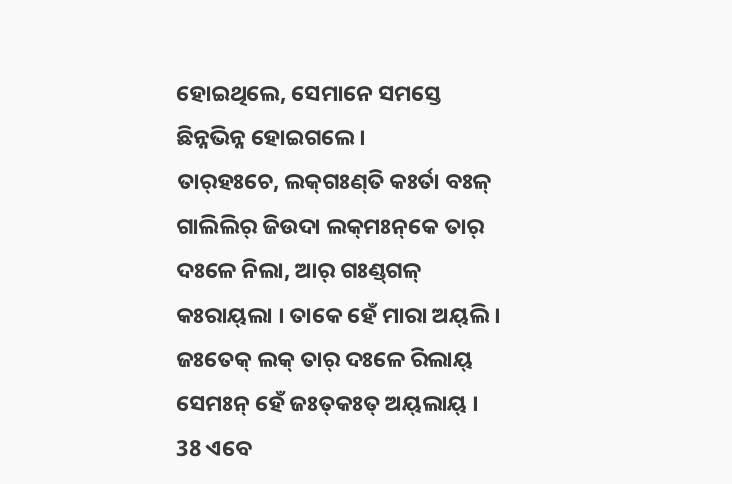ହୋଇଥିଲେ, ସେମାନେ ସମସ୍ତେ ଛିନ୍ନଭିନ୍ନ ହୋଇଗଲେ।
ତାର୍‌ହଃଚେ, ଲକ୍‌ଗଃଣ୍‌ତି କଃର୍ତା ବଃଳ୍‌ ଗାଲିଲିର୍‌ ଜିଉଦା ଲକ୍‌ମଃନ୍‌କେ ତାର୍‌ ଦଃଳେ ନିଲା, ଆର୍‌ ଗଃଣ୍ଡ୍‌ଗଳ୍‌ କଃରାୟ୍‌ଲା । ତାକେ ହେଁ ମାରା ଅୟ୍‌ଲି । ଜଃତେକ୍‌ ଲକ୍‌ ତାର୍‌ ଦଃଳେ ରିଲାୟ୍‌ ସେମଃନ୍ ହେଁ ଜଃତ୍‌କଃତ୍‌ ଅୟ୍‌ଲାୟ୍‌ ।
38 ଏବେ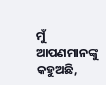ମୁଁ ଆପଣମାନଙ୍କୁ କହୁଅଛି,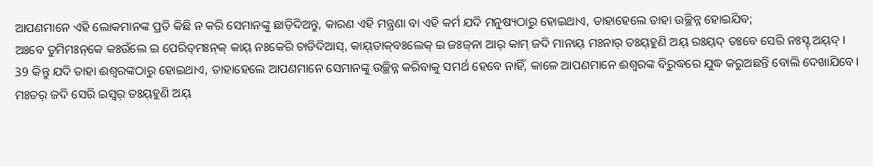ଆପଣମାନେ ଏହି ଲୋକମାନଙ୍କ ପ୍ରତି କିଛି ନ କରି ସେମାନଙ୍କୁ ଛାଡ଼ିଦିଅନ୍ତୁ, କାରଣ ଏହି ମନ୍ତ୍ରଣା ବା ଏହି କର୍ମ ଯଦି ମନୁଷ୍ୟଠାରୁ ହୋଇଥାଏ, ତାହାହେଲେ ତାହା ଉଚ୍ଛିନ୍ନ ହୋଇଯିବ;
ଅଃବେ ତୁମିମଃନ୍‌କେ କଃଉଁଲେ ଇ ପେରିତ୍‌ମଃନ୍‌କ୍‌ କାୟ୍‌ ନଃକେରି ଚାଡିଦିଆସ୍‌, କାୟ୍‌ତାକ୍‌ବଃଲେକ୍‌ ଇ ଜଃଜ୍‌ନା ଆର୍‌ କାମ୍‌ ଜଦି ମାନାୟ୍‌ ମଃନାର୍‌ ତଃୟ୍‌ହୁଣି ଅୟ୍‌ ରଃୟ୍‌ଦ୍‌ ତଃବେ ସେରି ନଃସ୍ଟ୍‌ ଅୟ୍‌ଦ୍‌ ।
39 କିନ୍ତୁ ଯଦି ତାହା ଈଶ୍ବରଙ୍କଠାରୁ ହୋଇଥାଏ, ତାହାହେଲେ ଆପଣମାନେ ସେମାନଙ୍କୁ ଉଚ୍ଛିନ୍ନ କରିବାକୁ ସମର୍ଥ ହେବେ ନାହିଁ, କାଳେ ଆପଣମାନେ ଈଶ୍ବରଙ୍କ ବିରୁଦ୍ଧରେ ଯୁଦ୍ଧ କରୁଅଛନ୍ତି ବୋଲି ଦେଖାଯିବେ।
ମଃତର୍‌ ଜଦି ସେରି ଇସ୍ୱର୍‌ ତଃୟ୍‌ହୁଣି ଅୟ୍‌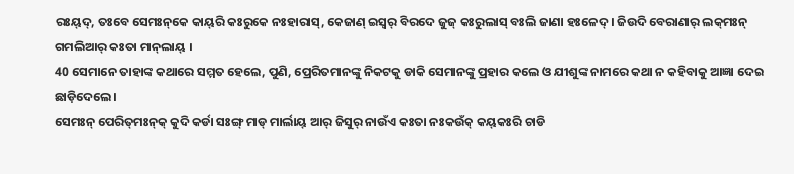ରଃୟ୍‌ଦ୍‌, ତଃବେ ସେମଃନ୍‌କେ କାୟ୍‌ରି କଃରୁକେ ନଃହାରାସ୍‌, କେଜାଣ୍ ଇସ୍ୱର୍‌ ବିରଦେ ଜୁଜ୍‌ କଃରୁଲାସ୍‌ ବଃଲି ଜାଣା ହଃଳେଦ୍‌ । ଜିଉଦି ବେରାଣାର୍‌ ଲକ୍‌ମଃନ୍ ଗମଲିଆର୍‌ କଃତା ମାନ୍‌ଲାୟ୍‌ ।
40 ସେମାନେ ତାହାଙ୍କ କଥାରେ ସମ୍ମତ ହେଲେ, ପୁଣି, ପ୍ରେରିତମାନଙ୍କୁ ନିକଟକୁ ଡାକି ସେମାନଙ୍କୁ ପ୍ରହାର କଲେ ଓ ଯୀଶୁଙ୍କ ନାମରେ କଥା ନ କହିବାକୁ ଆଜ୍ଞା ଦେଇ ଛାଡ଼ିଦେଲେ।
ସେମଃନ୍ ପେରିତ୍‌ମଃନ୍‌କ୍‌ କୁଦି କର୍ଡା ସଃଙ୍ଗ୍ ମାଡ୍ ମାର୍ଲାୟ୍‌ ଆର୍‌ ଜିସୁର୍‌ ନାଉଁଏ କଃତା ନଃକଉଁକ୍‌ କୟ୍‌କଃରି ଚାଡି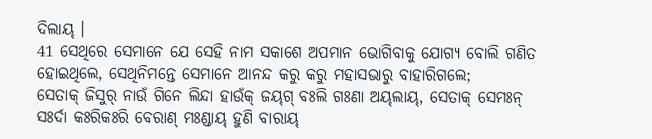ଦିଲାୟ୍‌ ।
41 ସେଥିରେ ସେମାନେ ଯେ ସେହି ନାମ ସକାଶେ ଅପମାନ ଭୋଗିବାକୁ ଯୋଗ୍ୟ ବୋଲି ଗଣିତ ହୋଇଥିଲେ, ସେଥିନିମନ୍ତେ ସେମାନେ ଆନନ୍ଦ କରୁ କରୁ ମହାସଭାରୁ ବାହାରିଗଲେ;
ସେତାକ୍‌ ଜିସୁର୍‌ ନାଉଁ ଗିନେ ଲିନ୍ଦା ହାଉଁକ୍‌ ଜୟ୍‌ଗ୍‌ ବଃଲି ଗଃଣା ଅୟ୍‌ଲାୟ୍‌, ସେତାକ୍‌ ସେମଃନ୍ ସଃର୍ଦା କଃରିକଃରି ବେରାଣ୍ ମଃଣ୍ଡାୟ୍‌ ହୁଣି ବାରାୟ୍‌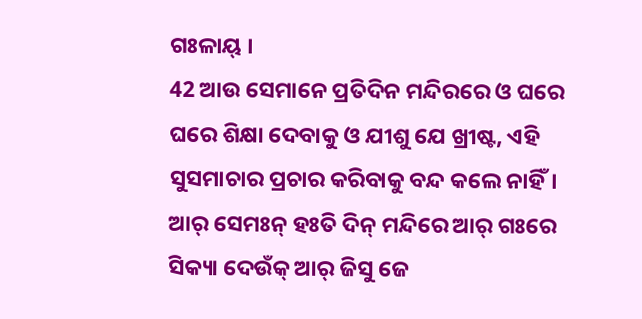ଗଃଳାୟ୍‌ ।
42 ଆଉ ସେମାନେ ପ୍ରତିଦିନ ମନ୍ଦିରରେ ଓ ଘରେ ଘରେ ଶିକ୍ଷା ଦେବାକୁ ଓ ଯୀଶୁ ଯେ ଖ୍ରୀଷ୍ଟ, ଏହି ସୁସମାଚାର ପ୍ରଚାର କରିବାକୁ ବନ୍ଦ କଲେ ନାହିଁ।
ଆର୍‌ ସେମଃନ୍ ହଃତି ଦିନ୍ ମନ୍ଦିରେ ଆର୍‌ ଗଃରେ ସିକ୍ୟା ଦେଉଁକ୍‌ ଆର୍‌ ଜିସୁ ଜେ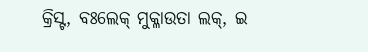କ୍ରିସ୍ଟ, ବଃଲେକ୍‌ ମୁକ୍ଳାଉତା ଲକ୍‌, ଇ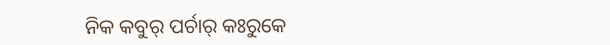ନିକ କବୁର୍‌ ପର୍ଚାର୍‌ କଃରୁକେ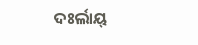ଦଃର୍ଲାୟ୍‌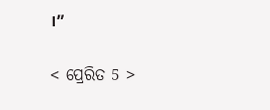।”

< ପ୍ରେରିତ 5 >